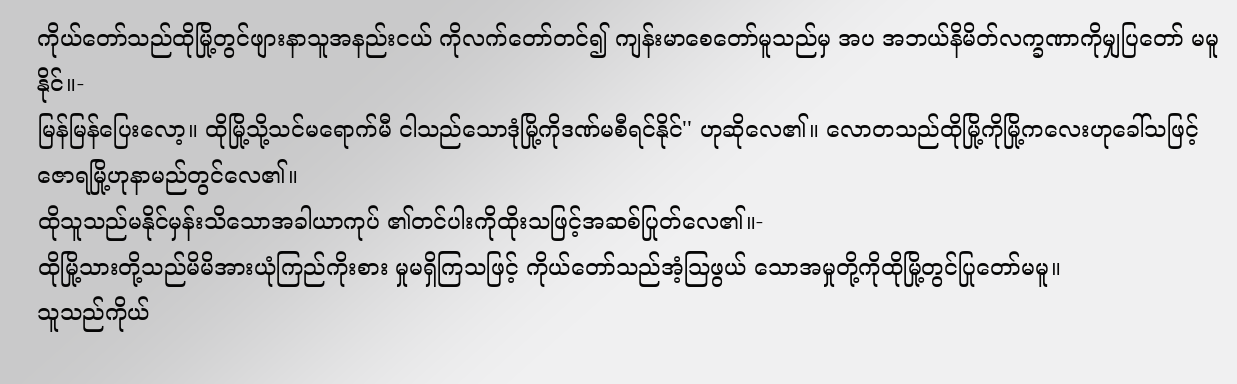ကိုယ်တော်သည်ထိုမြို့တွင်ဖျားနာသူအနည်းငယ် ကိုလက်တော်တင်၍ ကျန်းမာစေတော်မူသည်မှ အပ အဘယ်နိမိတ်လက္ခဏာကိုမျှပြတော် မမူနိုင်။-
မြန်မြန်ပြေးလော့။ ထိုမြို့သို့သင်မရောက်မီ ငါသည်သောဒုံမြို့ကိုဒဏ်မစီရင်နိုင်'' ဟုဆိုလေ၏။ လောတသည်ထိုမြို့ကိုမြို့ကလေးဟုခေါ်သဖြင့် ဇောရမြို့ဟုနာမည်တွင်လေ၏။
ထိုသူသည်မနိုင်မှန်းသိသောအခါယာကုပ် ၏တင်ပါးကိုထိုးသဖြင့်အဆစ်ပြုတ်လေ၏။-
ထိုမြို့သားတို့သည်မိမိအားယုံကြည်ကိုးစား မှုမရှိကြသဖြင့် ကိုယ်တော်သည်အံ့သြဖွယ် သောအမှုတို့ကိုထိုမြို့တွင်ပြုတော်မမူ။
သူသည်ကိုယ်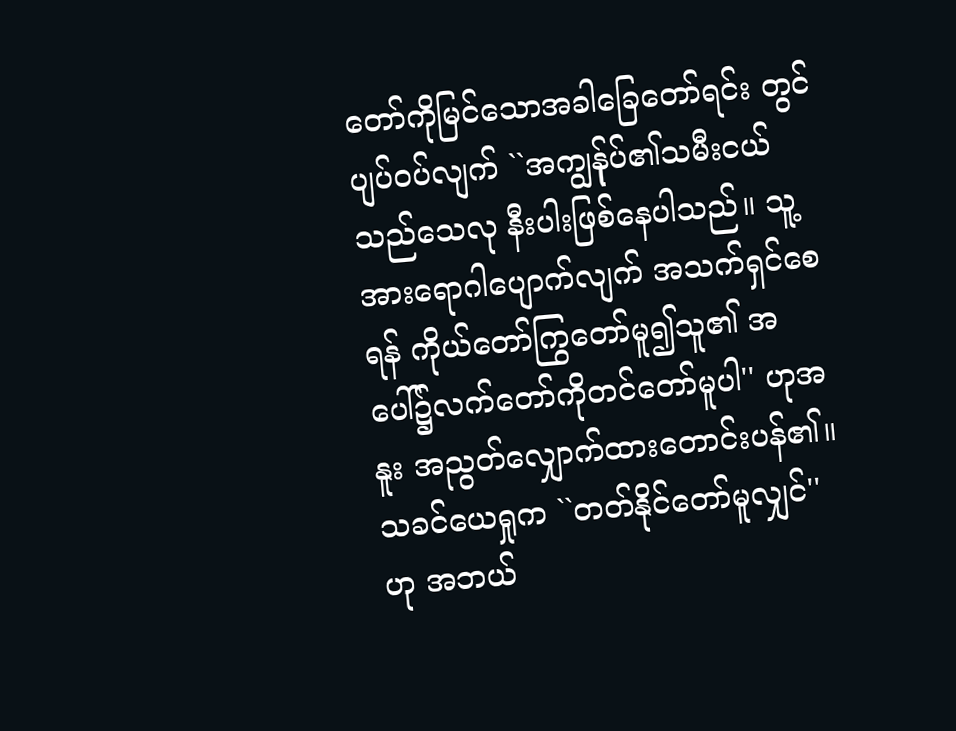တော်ကိုမြင်သောအခါခြေတော်ရင်း တွင်ပျပ်ဝပ်လျက် ``အကျွန်ုပ်၏သမီးငယ်သည်သေလု နီးပါးဖြစ်နေပါသည်။ သူ့အားရောဂါပျောက်လျက် အသက်ရှင်စေရန် ကိုယ်တော်ကြွတော်မူ၍သူ၏ အပေါ်၌လက်တော်ကိုတင်တော်မူပါ'' ဟုအနူး အညွတ်လျှောက်ထားတောင်းပန်၏။
သခင်ယေရှုက ``တတ်နိုင်တော်မူလျှင်'' ဟု အဘယ်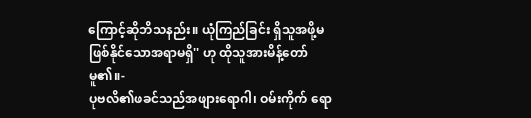ကြောင့်ဆိုဘိသနည်း။ ယုံကြည်ခြင်း ရှိသူအဖို့မဖြစ်နိုင်သောအရာမရှိ'' ဟု ထိုသူအားမိန့်တော်မူ၏။-
ပုဗလိ၏ဖခင်သည်အဖျားရောဂါ၊ ဝမ်းကိုက် ရော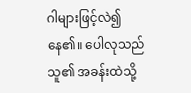ဂါများဖြင့်လဲ၍နေ၏။ ပေါလုသည်သူ၏ အခန်းထဲသို့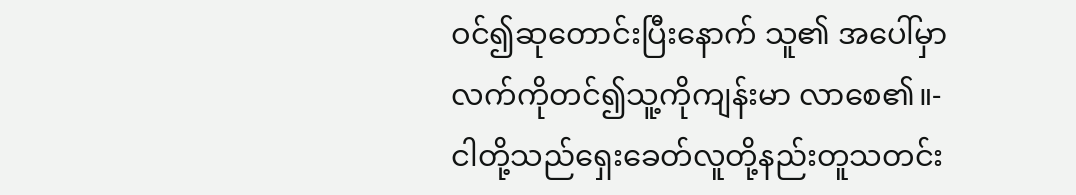ဝင်၍ဆုတောင်းပြီးနောက် သူ၏ အပေါ်မှာလက်ကိုတင်၍သူ့ကိုကျန်းမာ လာစေ၏။-
ငါတို့သည်ရှေးခေတ်လူတို့နည်းတူသတင်း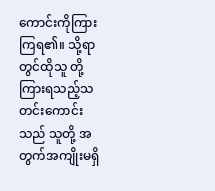ကောင်းကိုကြားကြရ၏။ သို့ရာတွင်ထိုသူ တို့ကြားရသည့်သတင်းကောင်းသည် သူတို့ အတွက်အကျိုးမရှိ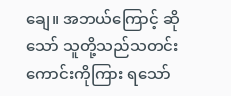ချေ။ အဘယ်ကြောင့် ဆိုသော် သူတို့သည်သတင်းကောင်းကိုကြား ရသော်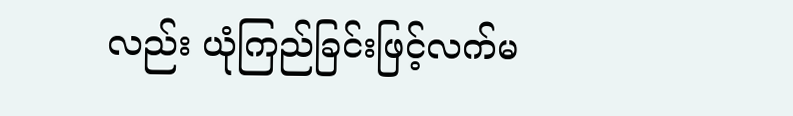လည်း ယုံကြည်ခြင်းဖြင့်လက်မ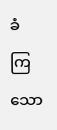ခံ ကြသော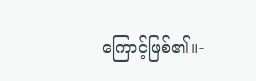ကြောင့်ဖြစ်၏။-